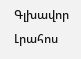Գլխավոր Լրահոս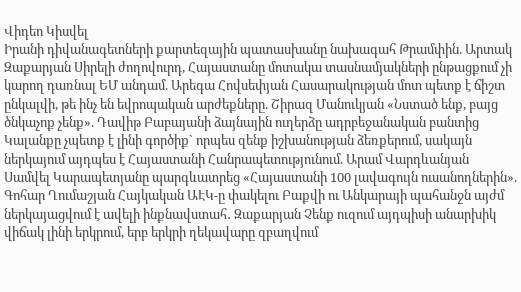Վիդեո Կիսվել
Իրանի դիվանագետների քարտեզային պատասխանը նախագահ Թրամփին. Արտակ Զաքարյան Սիրելի ժողովուրդ, Հայաստանը մոտակա տասնամյակների ընթացքում չի կարող դառնալ ԵՄ անդամ. Արեգա Հովսեփյան Հասարակության մոտ պետք է ճիշտ ընկալվի, թե ինչ են եվրոպական արժեքները. Շիրազ Մանուկյան «Նստած ենք, բայց ծնկաչոք չենք». Դավիթ Բաբայանի ձայնային ուղերձը ադրբեջանական բանտից Կալանքը չպետք է լինի գործիք` որպես զենք իշխանության ձեռքերում, սակայն ներկայում այդպես է Հայաստանի Հանրապետությունում. Արամ Վարդևանյան Սամվել Կարապետյանը պարգևատրեց «Հայաստանի 100 լավագույն ուսանողներին». Գոհար Ղումաշյան Հայկական ԱԷԿ-ը փակելու Բաքվի ու Անկարայի պահանջն այժմ ներկայացվում է ավելի ինքնավստահ․ Զաքարյան Չենք ուզում այդպիսի անարխիկ վիճակ լինի երկրում, երբ երկրի ղեկավարը զբաղվում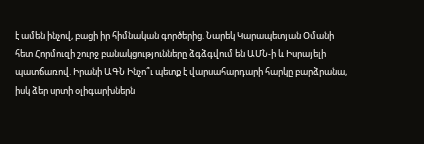է ամեն ինչով, բացի իր հիմնական գործերից. Նարեկ Կարապետյան Օմանի հետ Հորմուզի շուրջ բանակցությունները ձգձգվում են ԱՄՆ-ի և Իսրայելի պատճառով. Իրանի ԱԳՆ Ինչո՞ւ պետք է վարսահարդարի հարկը բարձրանա, իսկ ձեր սրտի օլիգարխներն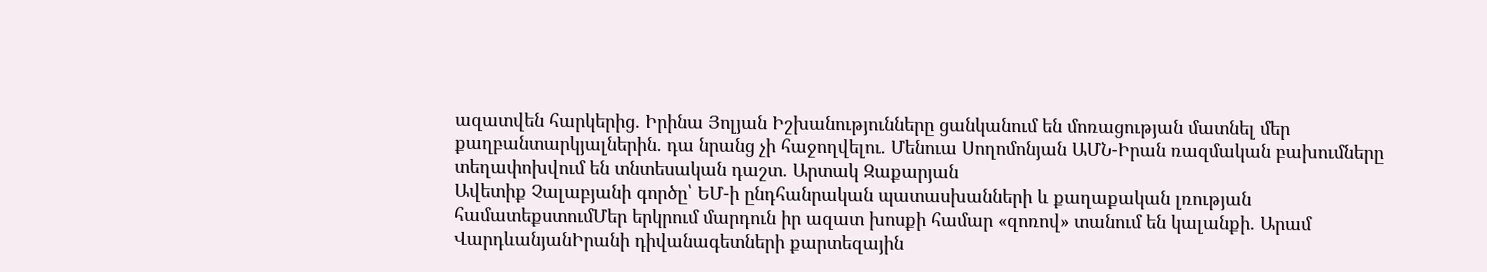ազատվեն հարկերից. Իրինա Յոլյան Իշխանությունները ցանկանում են մոռացության մատնել մեր քաղբանտարկյալներին. դա նրանց չի հաջողվելու. Մենուա Սողոմոնյան ԱՄՆ-Իրան ռազմական բախումները տեղափոխվում են տնտեսական դաշտ. Արտակ Զաքարյան
Ավետիք Չալաբյանի գործը՝ ԵՄ-ի ընդհանրական պատասխանների և քաղաքական լռության համատեքստումՄեր երկրում մարդուն իր ազատ խոսքի համար «զոռով» տանում են կալանքի. Արամ ՎարդևանյանԻրանի դիվանագետների քարտեզային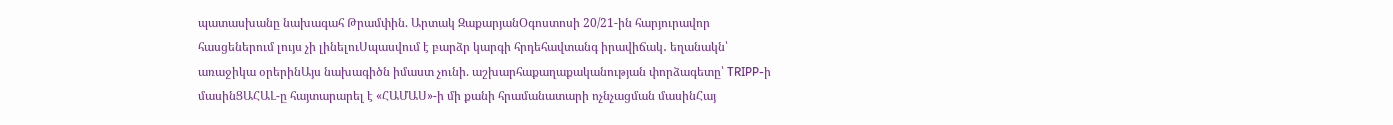պատասխանը նախագահ Թրամփին. Արտակ ԶաքարյանՕգոստոսի 20/21-ին հարյուրավոր հասցեներում լույս չի լինելուՍպասվում է բարձր կարգի հրդեհավտանգ իրավիճակ․ եղանակն՝ առաջիկա օրերինԱյս նախագիծն իմաստ չունի. աշխարհաքաղաքականության փորձագետը՝ TRIPP-ի մասինՑԱՀԱԼ-ը հայտարարել է «ՀԱՄԱՍ»-ի մի քանի հրամանատարի ոչնչացման մասինՀայ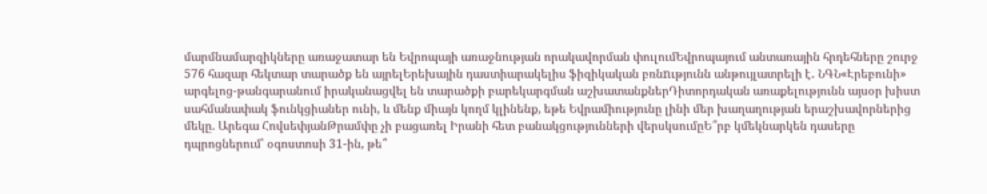մարմնամարզիկները առաջատար են Եվրոպայի առաջնության որակավորման փուլումԵվրոպայում անտառային հրդեհները շուրջ 576 հազար հեկտար տարածք են այրելԵրեխային դաստիարակելիս ֆիզիկական բռնnւթյունն անթույլատրելի է․ ՆԳՆ«Էրեբունի» արգելոց-թանգարանում իրականացվել են տարածքի բարեկարգման աշխատանքներԴիտորդական առաքելությունն այսօր խիստ սահմանափակ ֆունկցիաներ ունի, և մենք միայն կողմ կլինենք, եթե Եվրամիությունը լինի մեր խաղաղության երաշխավորներից մեկը. Արեգա ՀովսեփյանԹրամփը չի բացառել Իրանի հետ բանակցությունների վերսկսումըԵ՞րբ կմեկնարկեն դասերը դպրոցներում՝ օգոստոսի 31-ին, թե՞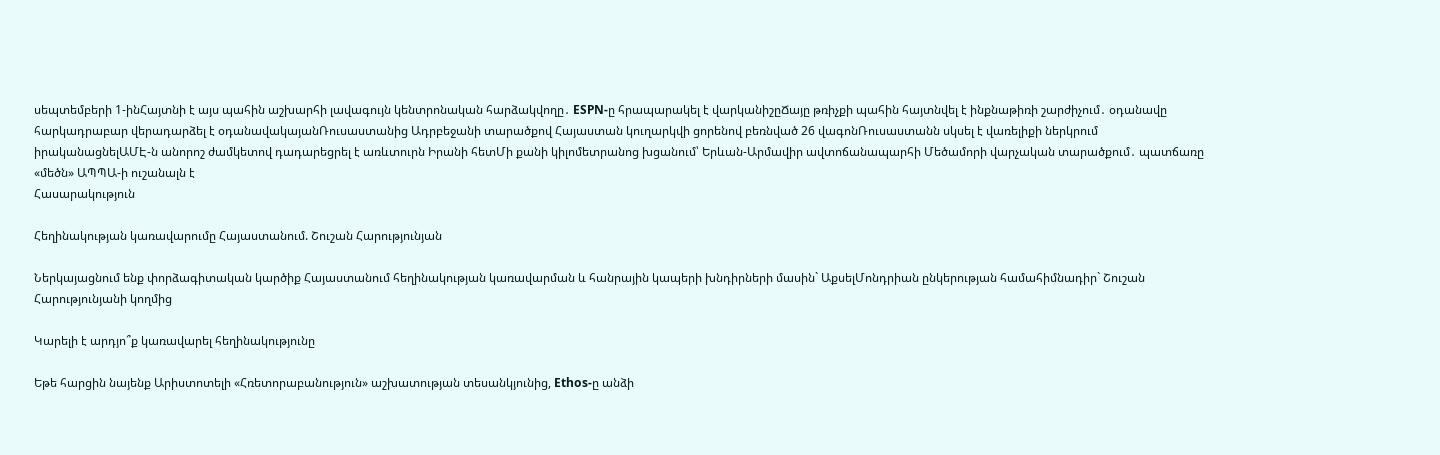սեպտեմբերի 1-ինՀայտնի է այս պահին աշխարհի լավագույն կենտրոնական հարձակվողը․ ESPN-ը հրապարակել է վարկանիշըՃայը թռիչքի պահին հայտնվել է ինքնաթիռի շարժիչում․ օդանավը հարկադրաբար վերադարձել է օդանավակայանՌուսաստանից Ադրբեջանի տարածքով Հայաստան կուղարկվի ցորենով բեռնված 26 վագոնՌուսաստանն սկսել է վառելիքի ներկրում իրականացնելԱՄԷ-ն անորոշ ժամկետով դադարեցրել է առևտուրն Իրանի հետՄի քանի կիլոմետրանոց խցանում՝ Երևան-Արմավիր ավտոճանապարհի Մեծամորի վարչական տարածքում․ պատճառը «մեծն» ԱՊՊԱ-ի ուշանալն է
Հասարակություն

Հեղինակության կառավարումը Հայաստանում. Շուշան Հարությունյան

Ներկայացնում ենք փորձագիտական կարծիք Հայաստանում հեղինակության կառավարման և հանրային կապերի խնդիրների մասին` ԱքսելՄոնդրիան ընկերության համահիմնադիր` Շուշան Հարությունյանի կողմից

Կարելի է արդյո՞ք կառավարել հեղինակությունը

Եթե հարցին նայենք Արիստոտելի «Հռետորաբանություն» աշխատության տեսանկյունից, Ethos-ը անձի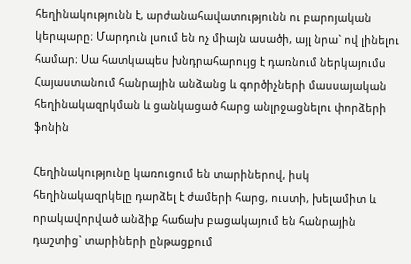հեղինակությունն է, արժանահավատությունն ու բարոյական կերպարը։ Մարդուն լսում են ոչ միայն ասածի, այլ նրա` ով լինելու համար։ Սա հատկապես խնդրահարույց է դառնում ներկայումս Հայաստանում հանրային անձանց և գործիչների մասսայական հեղինակազրկման և ցանկացած հարց անլրջացնելու փորձերի ֆոնին

Հեղինակությունը կառուցում են տարիներով, իսկ հեղինակազրկելը դարձել է ժամերի հարց, ուստի, խելամիտ և որակավորված անձիք հաճախ բացակայում են հանրային դաշտից` տարիների ընթացքում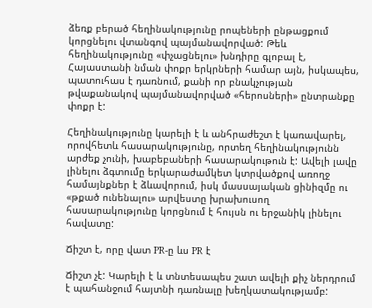ձեռք բերած հեղինակությունը րոպեների ընթացքում կորցնելու վտանգով պայմանավորված: Թեև հեղինակությունը «փչացնելու» խնդիրը գլոբալ է, Հայաստանի նման փոքր երկրների համար այն, իսկապես, պատուհաս է դառնում, քանի որ բնակչության թվաքանակով պայմանավորված «հերոսների» ընտրանքը փոքր է:

Հեղինակությունը կարելի է և անհրաժեշտ է կառավարել, որովհետև հասարակությունը, որտեղ հեղինակությունն արժեք չունի, խաբեբաների հասարակութուն է: Ավելի լավը լինելու ձգտումը երկարաժամկետ կտրվածքով առողջ համայնքներ է ձևավորում, իսկ մասսայական ցինիզմը ու «թքած ունենալու» արվեստը խրախուսող հասարակությունը կորցնում է հույսն ու երջանիկ լինելու հավատը:

Ճիշտ է, որը վատ PR-ը ևս PR է

Ճիշտ չէ: Կարելի է և տնտեսապես շատ ավելի քիչ ներդրում է պահանջում հայտնի դառնալը խեղկատակությամբ: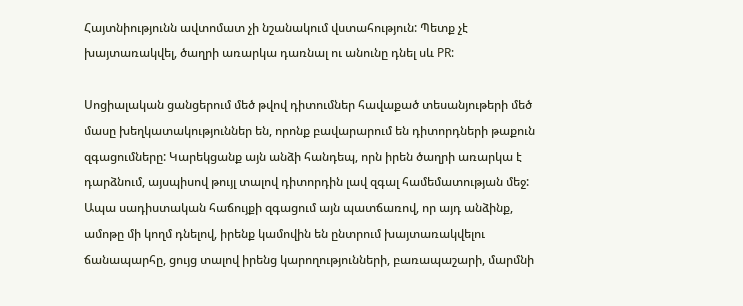Հայտնիությունն ավտոմատ չի նշանակում վստահություն: Պետք չէ խայտառակվել, ծաղրի առարկա դառնալ ու անունը դնել սև PR:

Սոցիալական ցանցերում մեծ թվով դիտումներ հավաքած տեսանյութերի մեծ մասը խեղկատակություններ են, որոնք բավարարում են դիտորդների թաքուն զգացումները: Կարեկցանք այն անձի հանդեպ, որն իրեն ծաղրի առարկա է դարձնում, այսպիսով թույլ տալով դիտորդին լավ զգալ համեմատության մեջ: Ապա սադիստական հաճույքի զգացում այն պատճառով, որ այդ անձինք, ամոթը մի կողմ դնելով, իրենք կամովին են ընտրում խայտառակվելու ճանապարհը, ցույց տալով իրենց կարողությունների, բառապաշարի, մարմնի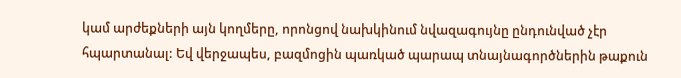կամ արժեքների այն կողմերը, որոնցով նախկինում նվազագույնը ընդունված չէր հպարտանալ: Եվ վերջապես, բազմոցին պառկած պարապ տնայնագործներին թաքուն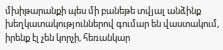մխիթարանքի պես մի բանեթե տվյալ անձինք խեղկատակություններով գումար են վաստակում, իրենք էլ չեն կորչի, հեռանկար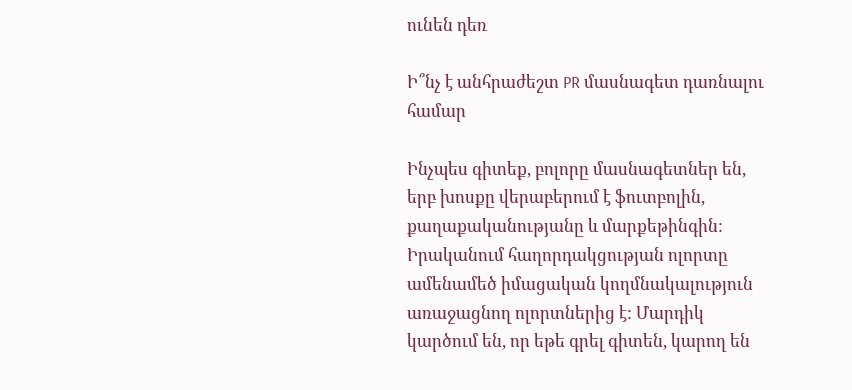ունեն դեռ

Ի՞նչ է անհրաժեշտ PR մասնագետ դառնալու համար

Ինչպես գիտեք, բոլորը մասնագետներ են, երբ խոսքը վերաբերում է ֆուտբոլին, քաղաքականությանը և մարքեթինգին: Իրականում հաղորդակցության ոլորտը ամենամեծ իմացական կողմնակալություն առաջացնող ոլորտներից է: Մարդիկ կարծում են, որ եթե գրել գիտեն, կարող են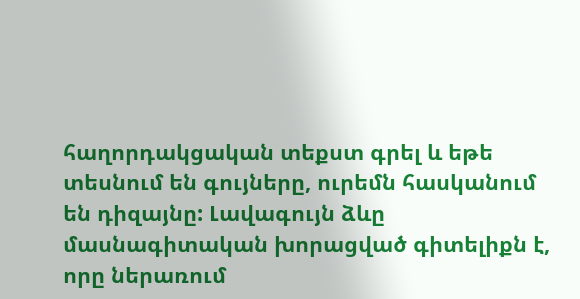հաղորդակցական տեքստ գրել և եթե տեսնում են գույները, ուրեմն հասկանում են դիզայնը: Լավագույն ձևը մասնագիտական խորացված գիտելիքն է, որը ներառում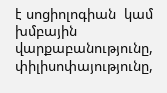է սոցիոլոգիան  կամ խմբային վարքաբանությունը, փիլիսոփայությունը,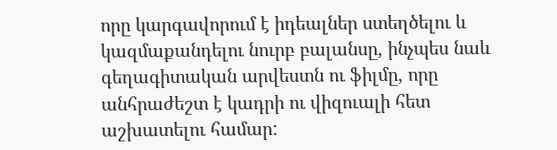որը կարգավորում է իդեալներ ստեղծելու և կազմաքանդելու նուրբ բալանսը, ինչպես նաև գեղագիտական արվեստն ու ֆիլմը, որը անհրաժեշտ է կադրի ու վիզուալի հետ աշխատելու համար: